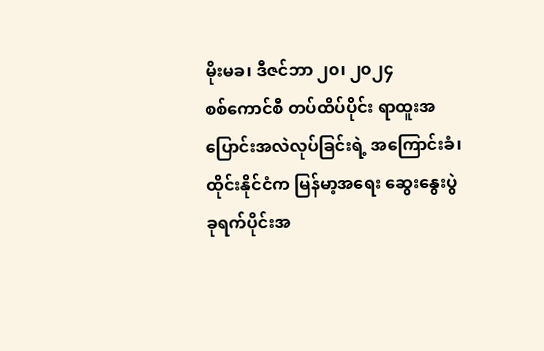မိုးမခ၊ ဒီဇင်ဘာ ၂၀၊ ၂၀၂၄
စစ်ကောင်စီ တပ်ထိပ်ပိုင်း ရာထူးအပြောင်းအလဲလုပ်ခြင်းရဲ့ အကြောင်းခံ၊ ထိုင်းနိုင်ငံက မြန်မာ့အရေး ဆွေးနွေးပွဲ
ခုရက်ပိုင်းအ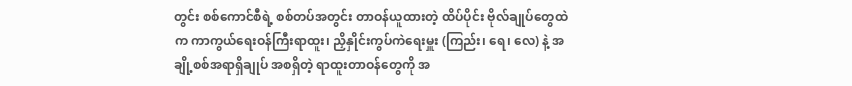တွင်း စစ်ကောင်စီရဲ့ စစ်တပ်အတွင်း တာဝန်ယူထားတဲ့ ထိပ်ပိုင်း ဗိုလ်ချုပ်တွေထဲက ကာကွယ်ရေးဝန်ကြီးရာထူး၊ ညှိနှိုင်းကွပ်ကဲရေးမှူး (ကြည်း၊ ရေ၊ လေ) နဲ့ အချို့စစ်အရာရှိချုပ် အစရှိတဲ့ ရာထူးတာဝန်တွေကို အ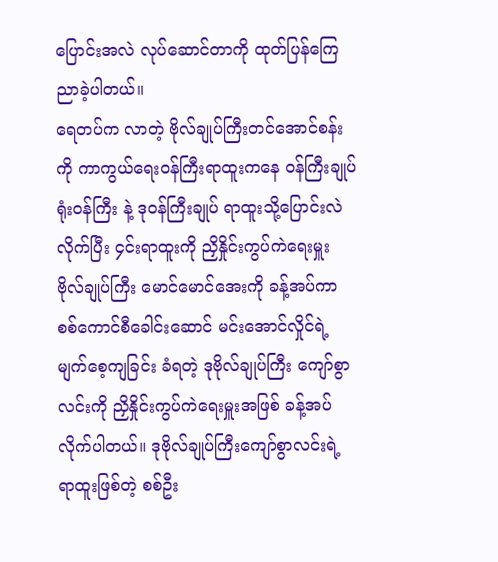ပြောင်းအလဲ လုပ်ဆောင်တာကို ထုတ်ပြန်ကြေညာခဲ့ပါတယ်။
ရေတပ်က လာတဲ့ ဗိုလ်ချုပ်ကြီးတင်အောင်စန်းကို ကာကွယ်ရေးဝန်ကြီးရာထူးကနေ ဝန်ကြီးချုပ်ရုံးဝန်ကြီး နဲ့ ဒုဝန်ကြီးချုပ် ရာထူးသို့ပြောင်းလဲလိုက်ပြီး ၄င်းရာထူးကို ညှိနှိုင်းကွပ်ကဲရေးမှူး ဗိုလ်ချုပ်ကြီး မောင်မောင်အေးကို ခန့်အပ်ကာ စစ်ကောင်စီခေါင်းဆောင် မင်းအောင်လှိုင်ရဲ့ မျက်စေ့ကျခြင်း ခံရတဲ့ ဒုဗိုလ်ချုပ်ကြီး ကျော်စွာလင်းကို ညှိနှိုင်းကွပ်ကဲရေးမှူးအဖြစ် ခန့်အပ်လိုက်ပါတယ်။ ဒုဗိုလ်ချုပ်ကြီးကျော်စွာလင်းရဲ့ ရာထူးဖြစ်တဲ့ စစ်ဦး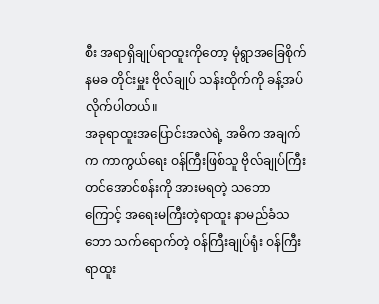စီး အရာရှိချုပ်ရာထူးကိုတော့ မုံရွာအခြေစိုက် နမခ တိုင်းမှူး ဗိုလ်ချုပ် သန်းထိုက်ကို ခန့်အပ်လိုက်ပါတယ်။
အခုရာထူးအပြောင်းအလဲရဲ့ အဓိက အချက်က ကာကွယ်ရေး ဝန်ကြီးဖြစ်သူ ဗိုလ်ချုပ်ကြီးတင်အောင်စန်းကို အားမရတဲ့ သဘောကြောင့် အရေးမကြီးတဲ့ရာထူး နာမည်ခံသဘော သက်ရောက်တဲ့ ဝန်ကြီးချုပ်ရုံး ဝန်ကြီး ရာထူး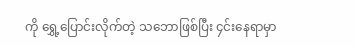ကို ရွှေ့ပြောင်းလိုက်တဲ့ သဘောဖြစ်ပြီး ၄င်းနေရာမှာ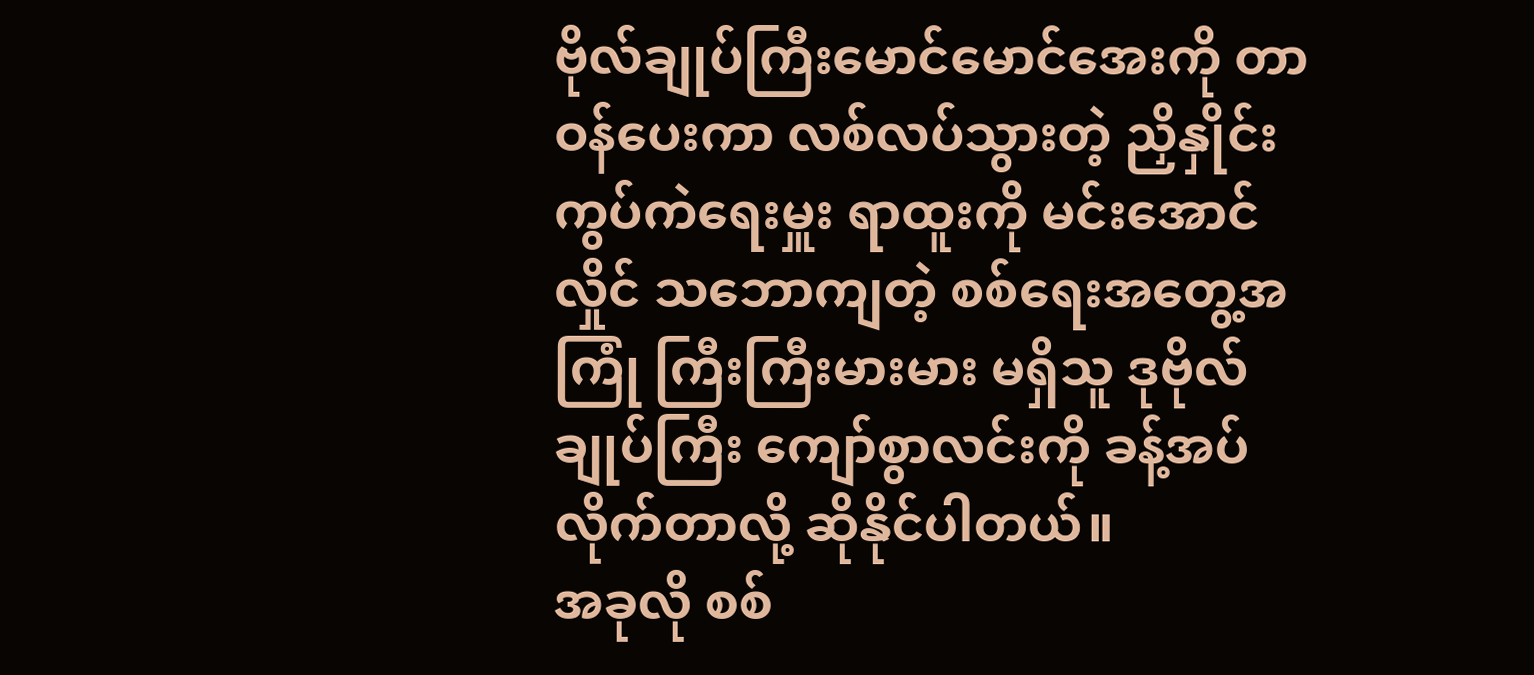ဗိုလ်ချုပ်ကြီးမောင်မောင်အေးကို တာဝန်ပေးကာ လစ်လပ်သွားတဲ့ ညှိနှိုင်းကွပ်ကဲရေးမှူး ရာထူးကို မင်းအောင်လှိုင် သဘောကျတဲ့ စစ်ရေးအတွေ့အကြုံ ကြီးကြီးမားမား မရှိသူ ဒုဗိုလ်ချုပ်ကြီး ကျော်စွာလင်းကို ခန့်အပ်လိုက်တာလို့ ဆိုနိုင်ပါတယ်။
အခုလို စစ်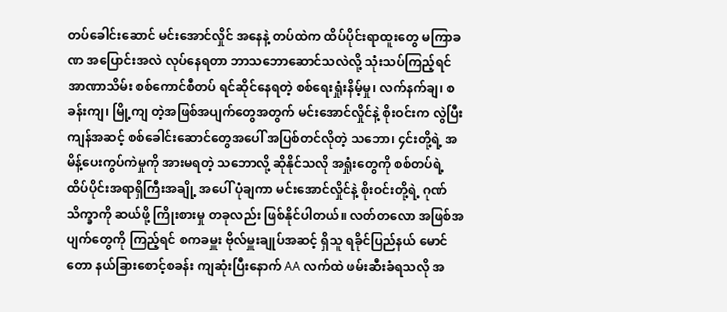တပ်ခေါင်းဆောင် မင်းအောင်လှိုင် အနေနဲ့ တပ်ထဲက ထိပ်ပိုင်းရာထူးတွေ မကြာခဏ အပြောင်းအလဲ လုပ်နေရတာ ဘာသဘောဆောင်သလဲလို့ သုံးသပ်ကြည့်ရင် အာဏာသိမ်း စစ်ကောင်စီတပ် ရင်ဆိုင်နေရတဲ့ စစ်ရေးရှုံးနိမ့်မှု၊ လက်နက်ချ၊ စခန်းကျ၊ မြို့ကျ တဲ့အဖြစ်အပျက်တွေအတွက် မင်းအောင်လှိုင်နဲ့ စိုးဝင်းက လွဲပြီး ကျန်အဆင့် စစ်ခေါင်းဆောင်တွေအပေါ် အပြစ်တင်လိုတဲ့ သဘော၊ ၄င်းတို့ရဲ့ အမိန့်ပေးကွပ်ကဲမှုကို အားမရတဲ့ သဘောလို့ ဆိုနိုင်သလို အရှုံးတွေကို စစ်တပ်ရဲ့ ထိပ်ပိုင်းအရာရှိကြီးအချို့ အပေါ် ပုံချကာ မင်းအောင်လှိုင်နဲ့ စိုးဝင်းတို့ရဲ့ ဂုဏ်သိက္ခာကို ဆယ်ဖို့ ကြိုးစားမှု တခုလည်း ဖြစ်နိုင်ပါတယ်။ လတ်တလော အဖြစ်အပျက်တွေကို ကြည့်ရင် စကခမှူး ဗိုလ်မှူးချုပ်အဆင့် ရှိသူ ရခိုင်ပြည်နယ် မောင်တော နယ်ခြားစောင့်စခန်း ကျဆုံးပြီးနောက် AA လက်ထဲ ဖမ်းဆီးခံရသလို အ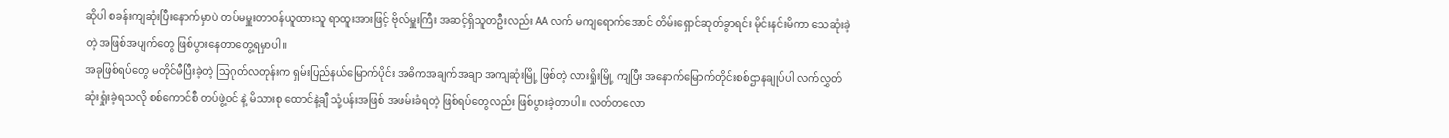ဆိုပါ စခန်းကျဆုံးပြီးနောက်မှာပဲ တပ်မမှူးတာဝန်ယူထားသူ ရာထူးအားဖြင့် ဗိုလ်မှူးကြီး အဆင့်ရှိသူတဦးလည်း AA လက် မကျရောက်အောင် တိမ်းရှောင်ဆုတ်ခွာရင်း မိုင်းနင်းမိကာ သေဆုံးခဲ့တဲ့ အဖြစ်အပျက်တွေ ဖြစ်ပွားနေတာတွေ့ရမှာပါ။
အခုဖြစ်ရပ်တွေ မတိုင်မီပြီးခဲ့တဲ့ သြဂုတ်လတုန်းက ရှမ်းပြည်နယ်မြောက်ပိုင်း အဓိကအချက်အချာ အကျဆုံးမြို့ ဖြစ်တဲ့ လားရှိုးမြို့ ကျပြီး အနောက်မြောက်တိုင်းစစ်ဌာနချုပ်ပါ လက်လွှတ်ဆုံးရှုံးခဲ့ရသလို စစ်ကောင်စီ တပ်ဖွဲ့ဝင် နဲ့ မိသားစု ထောင်နဲ့ချီ သုံ့ပန်းအဖြစ် အဖမ်းခံရတဲ့ ဖြစ်ရပ်တွေလည်း ဖြစ်ပွားခဲ့တာပါ။ လတ်တလော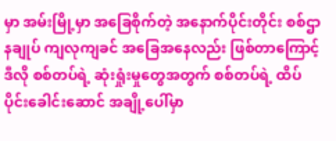မှာ အမ်းမြို့မှာ အခြေစိုက်တဲ့ အနောက်ပိုင်းတိုင်း စစ်ဌာနချုပ် ကျလုကျခင် အခြေအနေလည်း ဖြစ်တာကြောင့် ဒီလို စစ်တပ်ရဲ့ ဆုံးရှုံးမှုတွေအတွက် စစ်တပ်ရဲ့ ထိပ်ပိုင်းခေါင်းဆောင် အချို့ပေါ်မှာ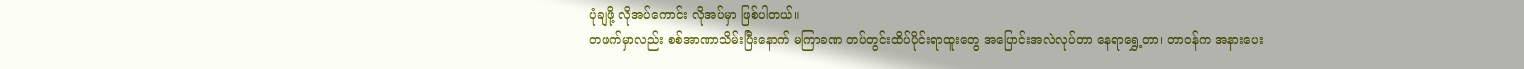ပုံချဖို့ လိုအပ်ကောင်း လိုအပ်မှာ ဖြစ်ပါတယ်။
တဖက်မှာလည်း စစ်အာဏာသိမ်းပြီးနောက် မကြာခဏ တပ်တွင်းထိပ်ပိုင်းရာထူးတွေ အပြောင်းအလဲလုပ်တာ နေရာရွှေ့တာ၊ တာဝန်က အနားပေး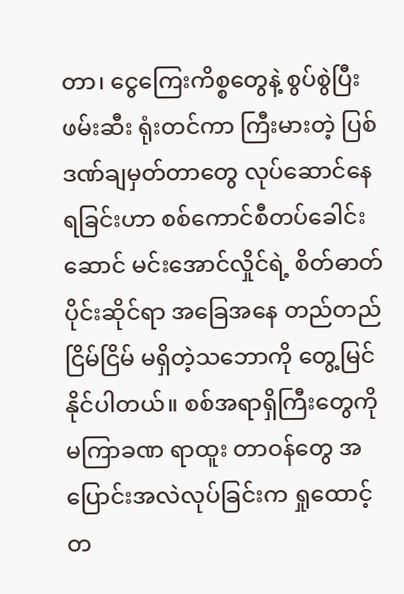တာ၊ ငွေကြေးကိစ္စတွေနဲ့ စွပ်စွဲပြီးဖမ်းဆီး ရုံးတင်ကာ ကြီးမားတဲ့ ပြစ်ဒဏ်ချမှတ်တာတွေ လုပ်ဆောင်နေရခြင်းဟာ စစ်ကောင်စီတပ်ခေါင်းဆောင် မင်းအောင်လှိုင်ရဲ့ စိတ်ဓာတ်ပိုင်းဆိုင်ရာ အခြေအနေ တည်တည်ငြိမ်ငြိမ် မရှိတဲ့သဘောကို တွေ့မြင်နိုင်ပါတယ်။ စစ်အရာရှိကြီးတွေကို မကြာခဏ ရာထူး တာဝန်တွေ အပြောင်းအလဲလုပ်ခြင်းက ရှုထောင့်တ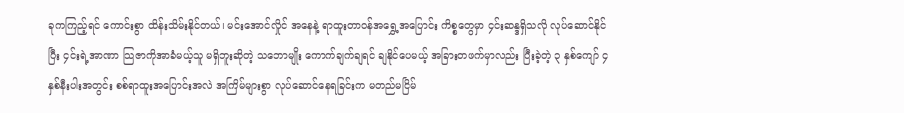ခုကကြည့်ရင် ကောင်းစွာ ထိန်းသိမ်းနိုင်တယ်၊ မင်းအောင်လှိုင် အနေနဲ့ ရာထူးတာဝန်အရွှေ့အပြောင်း ကိစ္စတွေမှာ ၄င်းဆန္ဒရှိသလို လုပ်ဆောင်နိုင်ပြီး ၄င်းရဲ့အာဏာ သြဇာကိုအာခံမယ့်သူ မရှိဘူးဆိုတဲ့ သဘောမျိုး ကောက်ချက်ချရင် ချနိုင်ပေမယ့် အခြားတဖက်မှာလည်း ပြီးခဲ့တဲ့ ၃ နှစ်ကျော် ၄ နှစ်နီးပါးအတွင်း စစ်ရာထူးအပြောင်းအလဲ အကြိမ်များစွာ လုပ်ဆောင်နေရခြင်းက မတည်မငြိမ်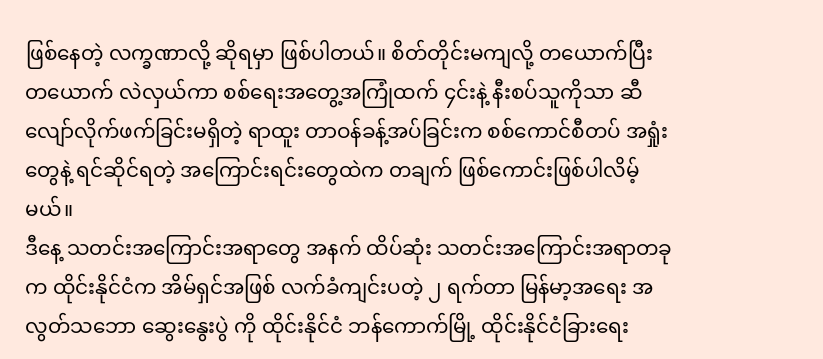ဖြစ်နေတဲ့ လက္ခဏာလို့ ဆိုရမှာ ဖြစ်ပါတယ်။ စိတ်တိုင်းမကျလို့ တယောက်ပြီးတယောက် လဲလှယ်ကာ စစ်ရေးအတွေ့အကြုံထက် ၄င်းနဲ့ နီးစပ်သူကိုသာ ဆီလျော်လိုက်ဖက်ခြင်းမရှိတဲ့ ရာထူး တာဝန်ခန့်အပ်ခြင်းက စစ်ကောင်စီတပ် အရှုံးတွေနဲ့ ရင်ဆိုင်ရတဲ့ အကြောင်းရင်းတွေထဲက တချက် ဖြစ်ကောင်းဖြစ်ပါလိမ့်မယ်။
ဒီနေ့ သတင်းအကြောင်းအရာတွေ အနက် ထိပ်ဆုံး သတင်းအကြောင်းအရာတခုက ထိုင်းနိုင်ငံက အိမ်ရှင်အဖြစ် လက်ခံကျင်းပတဲ့ ၂ ရက်တာ မြန်မာ့အရေး အလွတ်သဘော ဆွေးနွေးပွဲ ကို ထိုင်းနိုင်ငံ ဘန်ကောက်မြို့ ထိုင်းနိုင်ငံခြားရေး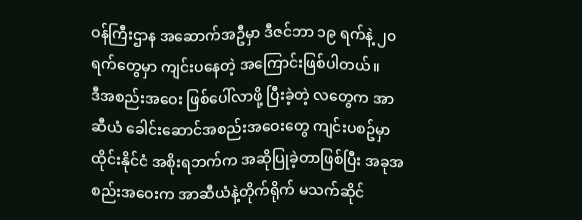ဝန်ကြီးဌာန အဆောက်အဦမှာ ဒီဇင်ဘာ ၁၉ ရက်နဲ့ ၂၀ ရက်တွေမှာ ကျင်းပနေတဲ့ အကြောင်းဖြစ်ပါတယ်။
ဒီအစည်းအဝေး ဖြစ်ပေါ်လာဖို့ ပြီးခဲ့တဲ့ လတွေက အာဆီယံ ခေါင်းဆောင်အစည်းအဝေးတွေ ကျင်းပစဥ်မှာ ထိုင်းနိုင်ငံ အစိုးရဘက်က အဆိုပြုခဲ့တာဖြစ်ပြီး အခုအစည်းအဝေးက အာဆီယံနဲ့တိုက်ရိုက် မသက်ဆိုင်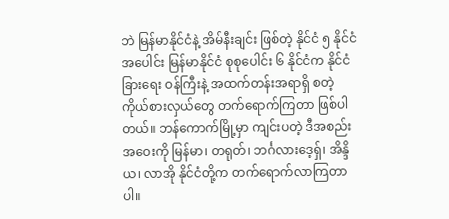ဘဲ မြန်မာနိုင်ငံနဲ့ အိမ်နီးချင်း ဖြစ်တဲ့ နိုင်ငံ ၅ နိုင်ငံ အပေါင်း မြန်မာနိုင်ငံ စုစုပေါင်း ၆ နိုင်ငံက နိုင်ငံခြားရေး ဝန်ကြီးနဲ့ အထက်တန်းအရာရှိ စတဲ့ကိုယ်စားလှယ်တွေ တက်ရောက်ကြတာ ဖြစ်ပါတယ်။ ဘန်ကောက်မြို့မှာ ကျင်းပတဲ့ ဒီအစည်းအဝေးကို မြန်မာ၊ တရုတ်၊ ဘင်္ဂလားဒေ့ရှ်၊ အိန္ဒိယ၊ လာအို နိုင်ငံတို့က တက်ရောက်လာကြတာပါ။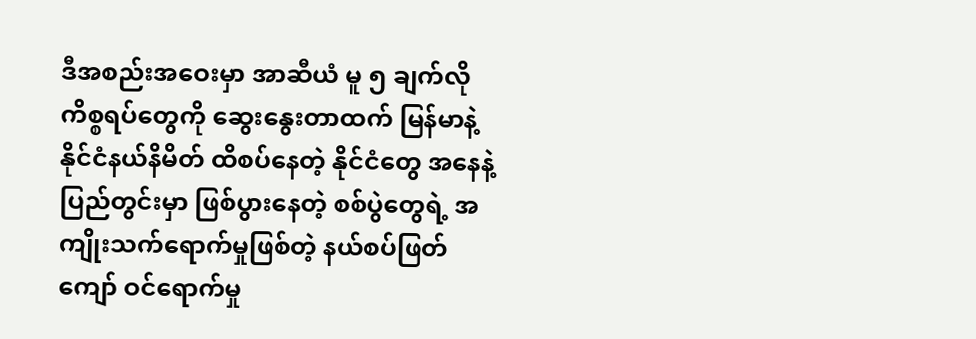ဒီအစည်းအဝေးမှာ အာဆီယံ မူ ၅ ချက်လို ကိစ္စရပ်တွေကို ဆွေးနွေးတာထက် မြန်မာနဲ့ နိုင်ငံနယ်နိမိတ် ထိစပ်နေတဲ့ နိုင်ငံတွေ အနေနဲ့ ပြည်တွင်းမှာ ဖြစ်ပွားနေတဲ့ စစ်ပွဲတွေရဲ့ အကျိုးသက်ရောက်မှုဖြစ်တဲ့ နယ်စပ်ဖြတ်ကျော် ဝင်ရောက်မှု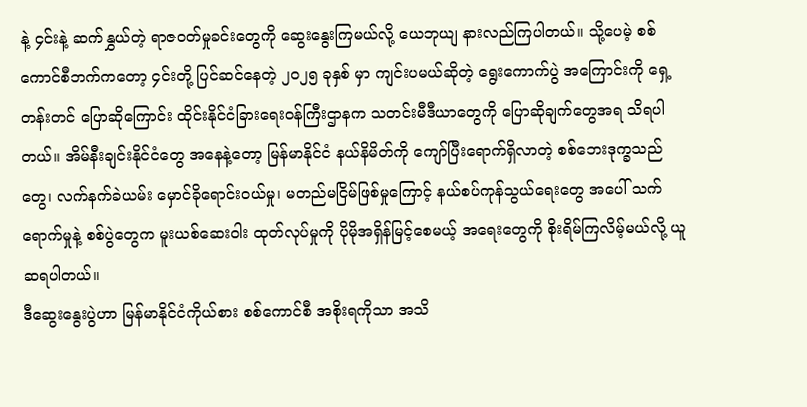နဲ့ ၄င်းနဲ့ ဆက်နွှယ်တဲ့ ရာဇဝတ်မှုခင်းတွေကို ဆွေးနွေးကြမယ်လို့ ယေဘုယျ နားလည်ကြပါတယ်။ သို့ပေမဲ့ စစ်ကောင်စီဘက်ကတော့ ၄င်းတို့ ပြင်ဆင်နေတဲ့ ၂၀၂၅ ခုနှစ် မှာ ကျင်းပမယ်ဆိုတဲ့ ရွေးကောက်ပွဲ အကြောင်းကို ရှေ့တန်းတင် ပြောဆိုကြောင်း ထိုင်းနိုင်ငံခြားရေးဝန်ကြီးဌာနက သတင်းမီဒီယာတွေကို ပြောဆိုချက်တွေအရ သိရပါတယ်။ အိမ်နီးချင်းနိုင်ငံတွေ အနေနဲ့တော့ မြန်မာနိုင်ငံ နယ်နိမိတ်ကို ကျော်ပြီးရောက်ရှိလာတဲ့ စစ်ဘေးဒုက္ခသည်တွေ၊ လက်နက်ခဲယမ်း မှောင်ခိုရောင်းဝယ်မှု၊ မတည်မငြိမ်ဖြစ်မှုကြောင့် နယ်စပ်ကုန်သွယ်ရေးတွေ အပေါ် သက်ရောက်မှုနဲ့ စစ်ပွဲတွေက မူးယစ်ဆေးဝါး ထုတ်လုပ်မှုကို ပိုမိုအရှိန်မြင့်စေမယ့် အရေးတွေကို စိုးရိမ်ကြလိမ့်မယ်လို့ ယူဆရပါတယ်။
ဒီဆွေးနွေးပွဲဟာ မြန်မာနိုင်ငံကိုယ်စား စစ်ကောင်စီ အစိုးရကိုသာ အသိ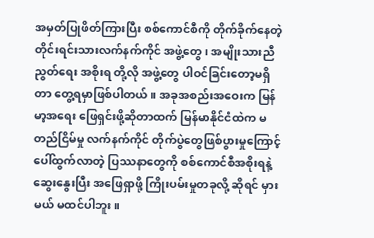အမှတ်ပြုဖိတ်ကြားပြီး စစ်ကောင်စီကို တိုက်ခိုက်နေတဲ့ တိုင်းရင်းသားလက်နက်ကိုင် အဖွဲ့တွေ၊ အမျိုးသားညီညွတ်ရေး အစိုးရ တို့လို အဖွဲ့တွေ ပါဝင်ခြင်းတော့မရှိတာ တွေ့ရမှာဖြစ်ပါတယ်။ အခုအစည်းအဝေးက မြန်မာ့အရေး ဖြေရှင်းဖို့ဆိုတာထက် မြန်မာနိုင်ငံထဲက မတည်ငြိမ်မှု လက်နက်ကိုင် တိုက်ပွဲတွေဖြစ်ပွားမှုကြောင့် ပေါ်ထွက်လာတဲ့ ပြဿနာတွေကို စစ်ကောင်စီအစိုးရနဲ့ ဆွေးနွေးပြီး အဖြေရှာဖို့ ကြိုးပမ်းမှုတခုလို့ ဆိုရင် မှားမယ် မထင်ပါဘူး။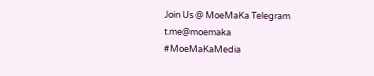Join Us @ MoeMaKa Telegram
t.me@moemaka
#MoeMaKaMedia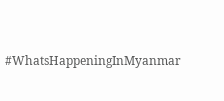#WhatsHappeningInMyanmar